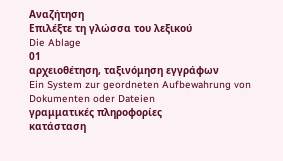Αναζήτηση
Επιλέξτε τη γλώσσα του λεξικού
Die Ablage
01
αρχειοθέτηση, ταξινόμηση εγγράφων
Ein System zur geordneten Aufbewahrung von Dokumenten oder Dateien
γραμματικές πληροφορίες
κατάσταση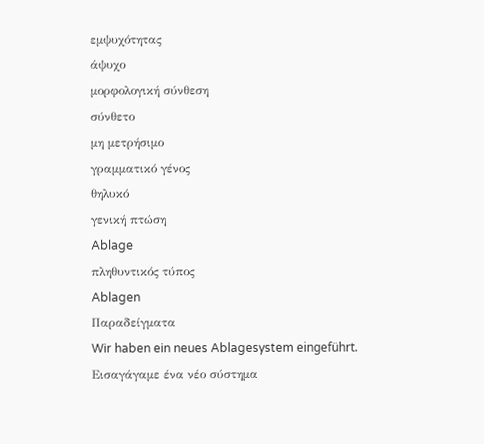εμψυχότητας
άψυχο
μορφολογική σύνθεση
σύνθετο
μη μετρήσιμο
γραμματικό γένος
θηλυκό
γενική πτώση
Ablage
πληθυντικός τύπος
Ablagen
Παραδείγματα
Wir haben ein neues Ablagesystem eingeführt.
Εισαγάγαμε ένα νέο σύστημα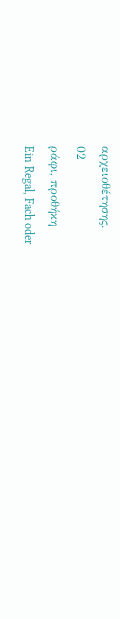αρχειοθέτησης.
02
ράφι, προθήκη
Ein Regal, Fach oder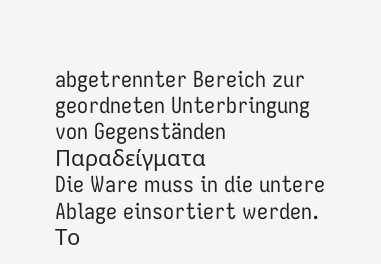abgetrennter Bereich zur geordneten Unterbringung von Gegenständen
Παραδείγματα
Die Ware muss in die untere Ablage einsortiert werden.
Το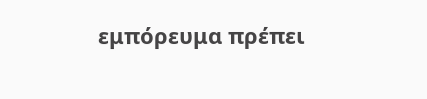εμπόρευμα πρέπει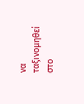να ταξινομηθεί στο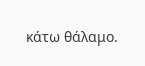κάτω θάλαμο.